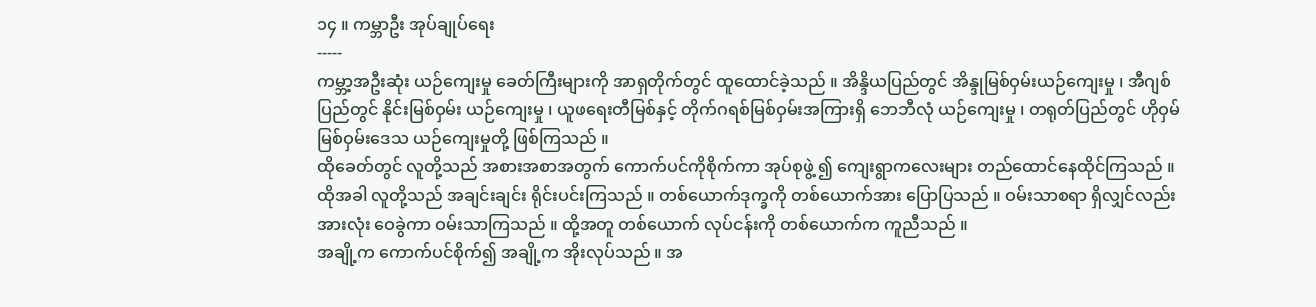၁၄ ။ ကမ္ဘာဦး အုပ်ချုပ်ရေး
-----
ကမ္ဘာ့အဦးဆုံး ယဉ်ကျေးမှု ခေတ်ကြီးများကို အာရှတိုက်တွင် ထူထောင်ခဲ့သည် ။ အိန္ဒိယပြည်တွင် အိန္ဒုမြစ်ဝှမ်းယဉ်ကျေးမှု ၊ အီဂျစ်ပြည်တွင် နိုင်းမြစ်ဝှမ်း ယဉ်ကျေးမှု ၊ ယူဖရေးတီမြစ်နှင့် တိုက်ဂရစ်မြစ်ဝှမ်းအကြားရှိ ဘေဘီလုံ ယဉ်ကျေးမှု ၊ တရုတ်ပြည်တွင် ဟိုဝှမ်မြစ်ဝှမ်းဒေသ ယဉ်ကျေးမှုတို့ ဖြစ်ကြသည် ။
ထိုခေတ်တွင် လူတို့သည် အစားအစာအတွက် ကောက်ပင်ကိုစိုက်ကာ အုပ်စုဖွဲ့ ၍ ကျေးရွာကလေးများ တည်ထောင်နေထိုင်ကြသည် ။ ထိုအခါ လူတို့သည် အချင်းချင်း ရိုင်းပင်းကြသည် ။ တစ်ယောက်ဒုက္ခကို တစ်ယောက်အား ပြောပြသည် ။ ဝမ်းသာစရာ ရှိလျှင်လည်း အားလုံး ဝေခွဲကာ ဝမ်းသာကြသည် ။ ထို့အတူ တစ်ယောက် လုပ်ငန်းကို တစ်ယောက်က ကူညီသည် ။
အချို့က ကောက်ပင်စိုက်၍ အချို့က အိုးလုပ်သည် ။ အ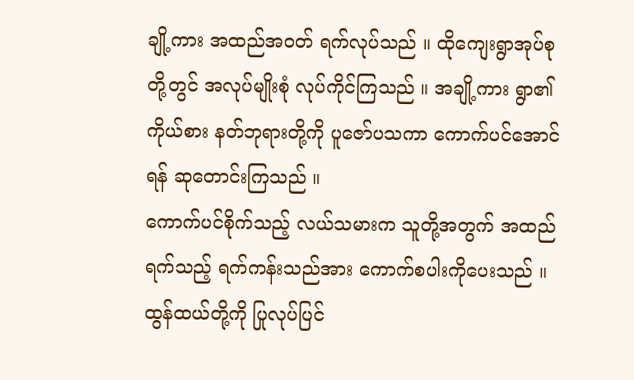ချို့ကား အထည်အဝတ် ရက်လုပ်သည် ။ ထိုကျေးရွာအုပ်စုတို့တွင် အလုပ်မျိုးစုံ လုပ်ကိုင်ကြသည် ။ အချို့ကား ရွာ၏ကိုယ်စား နတ်ဘုရားတို့ကို ပူဇော်ပသကာ ကောက်ပင်အောင်ရန် ဆုတောင်းကြသည် ။
ကောက်ပင်စိုက်သည့် လယ်သမားက သူတို့အတွက် အထည်ရက်သည့် ရက်ကန်းသည်အား ကောက်စပါးကိုပေးသည် ။ ထွန်ထယ်တို့ကို ပြုလုပ်ပြင်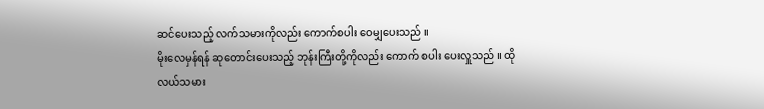ဆင်ပေးသည့် လက်သမားကိုလည်း ကောက်စပါး ဝေမျှပေးသည် ။
မိုးလေမှန်ရန် ဆုတောင်းပေးသည့် ဘုန်းကြီးတို့ကိုလည်း ကောက် စပါး ပေးလှူသည် ။ ထိုလယ်သမား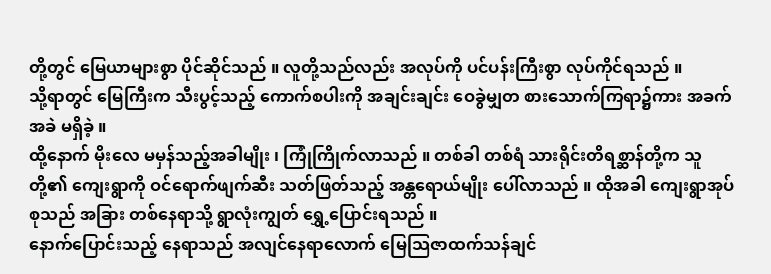တို့တွင် မြေယာများစွာ ပိုင်ဆိုင်သည် ။ လူတို့သည်လည်း အလုပ်ကို ပင်ပန်းကြီးစွာ လုပ်ကိုင်ရသည် ။
သို့ရာတွင် မြေကြီးက သီးပွင့်သည့် ကောက်စပါးကို အချင်းချင်း ဝေခွဲမျှတ စားသောက်ကြရာ၌ကား အခက်အခဲ မရှိခဲ့ ။
ထို့နောက် မိုးလေ မမှန်သည့်အခါမျိုး ၊ ကြုံကြိုက်လာသည် ။ တစ်ခါ တစ်ရံ သားရိုင်းတိရစ္ဆာန်တို့က သူတို့၏ ကျေးရွာကို ဝင်ရောက်ဖျက်ဆီး သတ်ဖြတ်သည့် အန္တရောယ်မျိုး ပေါ်လာသည် ။ ထိုအခါ ကျေးရွာအုပ်စုသည် အခြား တစ်နေရာသို့ ရွာလုံးကျွတ် ရွှေ့ပြောင်းရသည် ။
နောက်ပြောင်းသည့် နေရာသည် အလျင်နေရာလောက် မြေသြဇာထက်သန်ချင်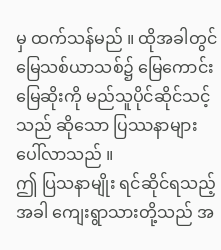မှ ထက်သန်မည် ။ ထိုအခါတွင် မြေသစ်ယာသစ်၌ မြေကောင်းမြေဆိုးကို မည်သူပိုင်ဆိုင်သင့်သည် ဆိုသော ပြဿနာများ ပေါ်လာသည် ။
ဤ ပြသနာမျိုး ရင်ဆိုင်ရသည့်အခါ ကျေးရွာသားတို့သည် အ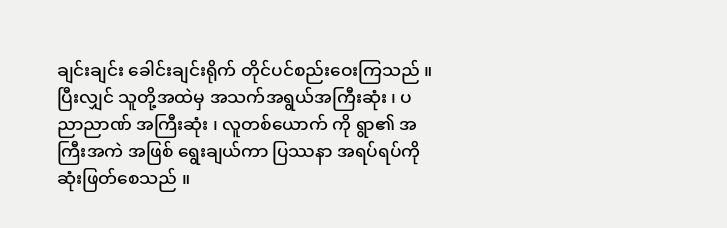ချင်းချင်း ခေါင်းချင်းရိုက် တိုင်ပင်စည်းဝေးကြသည် ။ ပြီးလျှင် သူတို့အထဲမှ အသက်အရွယ်အကြီးဆုံး ၊ ပညာညာဏ် အကြီးဆုံး ၊ လူတစ်ယောက် ကို ရွာ၏ အကြီးအကဲ အဖြစ် ရွေးချယ်ကာ ပြဿနာ အရပ်ရပ်ကို ဆုံးဖြတ်စေသည် ။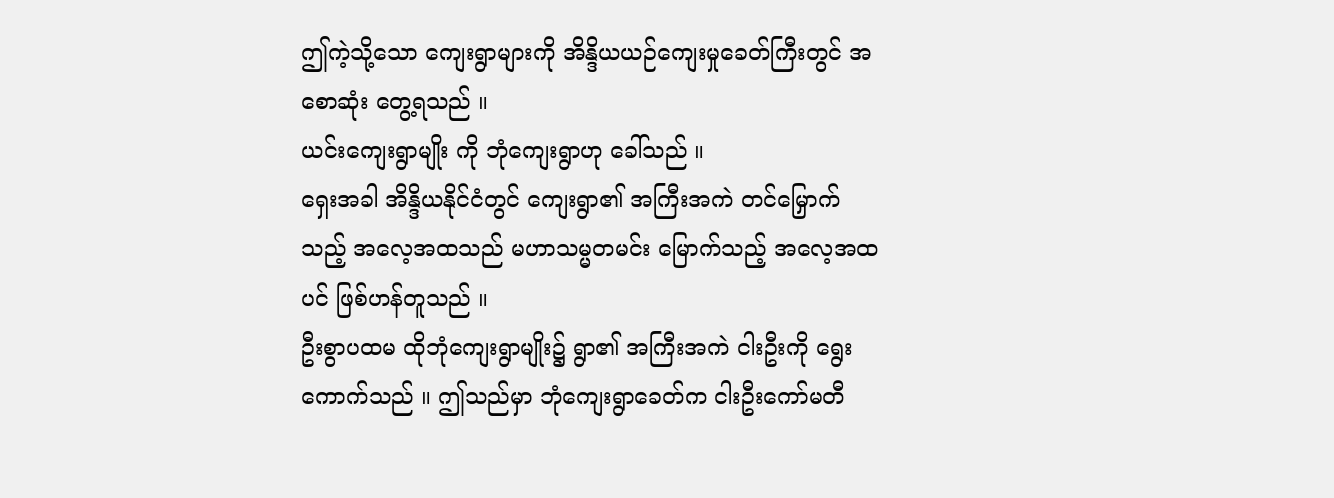ဤကဲ့သို့သော ကျေးရွာများကို အိန္ဒိယယဉ်ကျေးမှုခေတ်ကြီးတွင် အစောဆုံး တွေ့ရသည် ။
ယင်းကျေးရွာမျိုး ကို ဘုံကျေးရွာဟု ခေါ်သည် ။
ရှေးအခါ အိန္ဒိယနိုင်ငံတွင် ကျေးရွာ၏ အကြီးအကဲ တင်မြှောက်သည့် အလေ့အထသည် မဟာသမ္မတမင်း မြောက်သည့် အလေ့အထပင် ဖြစ်ဟန်တူသည် ။
ဦးစွာပထမ ထိုဘုံကျေးရွာမျိုး၌ ရွာ၏ အကြီးအကဲ ငါးဦးကို ရွေးကောက်သည် ။ ဤသည်မှာ ဘုံကျေးရွာခေတ်က ငါးဦးကော်မတီ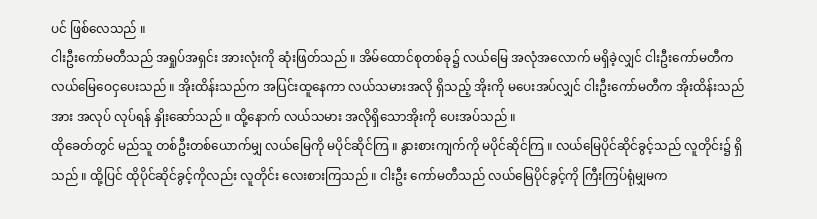ပင် ဖြစ်လေသည် ။
ငါးဦးကော်မတီသည် အရှုပ်အရှင်း အားလုံးကို ဆုံးဖြတ်သည် ။ အိမ်ထောင်စုတစ်ခု၌ လယ်မြေ အလုံအလောက် မရှိခဲ့လျှင် ငါးဦးကော်မတီက လယ်မြေဝေငှပေးသည် ။ အိုးထိန်းသည်က အပြင်းထူနေကာ လယ်သမားအလို ရှိသည့် အိုးကို မပေးအပ်လျှင် ငါးဦးကော်မတီက အိုးထိန်းသည်အား အလုပ် လုပ်ရန် နှိုးဆော်သည် ။ ထို့နောက် လယ်သမား အလိုရှိသောအိုးကို ပေးအပ်သည် ။
ထိုခေတ်တွင် မည်သူ တစ်ဦးတစ်ယောက်မျှ လယ်မြေကို မပိုင်ဆိုင်ကြ ။ နွားစားကျက်ကို မပိုင်ဆိုင်ကြ ။ လယ်မြေပိုင်ဆိုင်ခွင့်သည် လူတိုင်း၌ ရှိသည် ။ ထို့ပြင် ထိုပိုင်ဆိုင်ခွင့်ကိုလည်း လူတိုင်း လေးစားကြသည် ။ ငါးဦး ကော်မတီသည် လယ်မြေပိုင်ခွင့်ကို ကြီးကြပ်ရုံမျှမက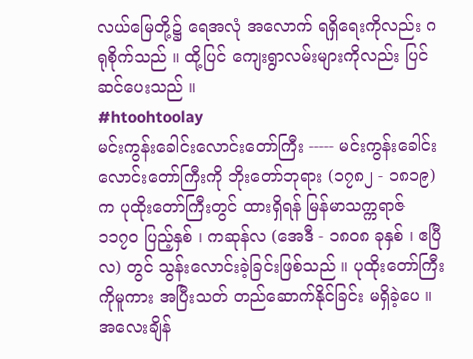လယ်မြေတို့၌ ရေအလုံ အလောက် ရရှိရေးကိုလည်း ဂရုစိုက်သည် ။ ထို့ပြင် ကျေးရွာလမ်းများကိုလည်း ပြင်ဆင်ပေးသည် ။
#htoohtoolay
မင်းကွန်းခေါင်းလောင်းတော်ကြီး ----- မင်းကွန်းခေါင်းလောင်းတော်ကြီးကို ဘိုးတော်ဘုရား (၁၇၈၂ - ၁၈၁၉) က ပုထိုးတော်ကြီးတွင် ထားရှိရန် မြန်မာသက္ကရာဇ် ၁၁၇၀ ပြည့်နှစ် ၊ ကဆုန်လ (အေဒီ - ၁၈၀၈ ခုနှစ် ၊ ဧပြီလ) တွင် သွန်းလောင်းခဲ့ခြင်းဖြစ်သည် ။ ပုထိုးတော်ကြီးကိုမူကား အပြီးသတ် တည်ဆောက်နိုင်ခြင်း မရှိခဲ့ပေ ။ အလေးချိန်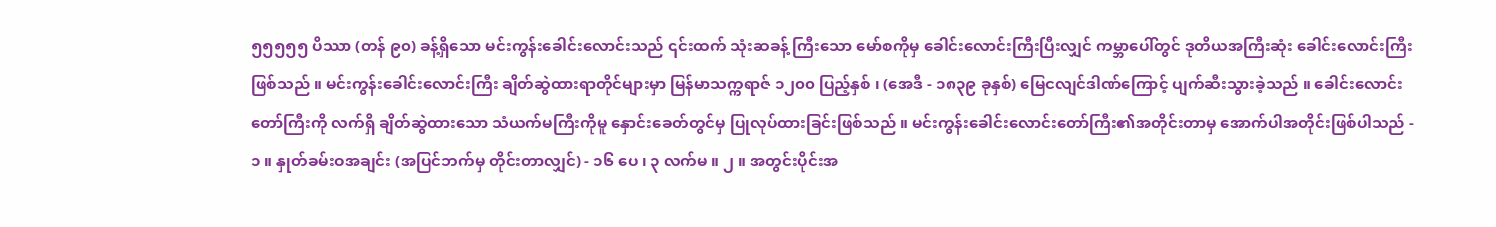၅၅၅၅၅ ပိဿာ (တန် ၉၀) ခန့်ရှိသော မင်းကွန်းခေါင်းလောင်းသည် ၎င်းထက် သုံးဆခန့် ကြီးသော မော်စကိုမှ ခေါင်းလောင်းကြီးပြီးလျှင် ကမ္ဘာပေါ်တွင် ဒုတိယအကြီးဆုံး ခေါင်းလောင်းကြီး ဖြစ်သည် ။ မင်းကွန်းခေါင်းလောင်းကြီး ချိတ်ဆွဲထားရာတိုင်များမှာ မြန်မာသက္ကရာဇ် ၁၂၀၀ ပြည့်နှစ် ၊ (အေဒီ - ၁၈၃၉ ခုနှစ်) မြေငလျင်ဒါဏ်ကြောင့် ပျက်ဆီးသွားခဲ့သည် ။ ခေါင်းလောင်းတော်ကြီးကို လက်ရှိ ချိတ်ဆွဲထားသော သံယက်မကြီးကိုမူ နှောင်းခေတ်တွင်မှ ပြုလုပ်ထားခြင်းဖြစ်သည် ။ မင်းကွန်းခေါင်းလောင်းတော်ကြီး၏အတိုင်းတာမှ အောက်ပါအတိုင်းဖြစ်ပါသည် - ၁ ။ နှုတ်ခမ်းဝအချင်း (အပြင်ဘက်မှ တိုင်းတာလျှင်) - ၁၆ ပေ ၊ ၃ လက်မ ။ ၂ ။ အတွင်းပိုင်းအ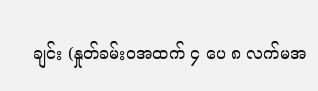ချင်း (နှုတ်ခမ်းဝအထက် ၄ ပေ ၈ လက်မအ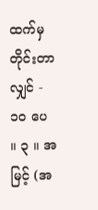ထက်မှ တိုင်းတာလျှင် - ၁၀ ပေ ။ ၃ ။ အမြင့် (အ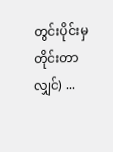တွင်းပိုင်းမှ တိုင်းတာလျှင်) ...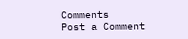Comments
Post a Comment